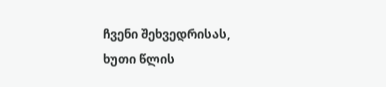ჩვენი შეხვედრისას, ხუთი წლის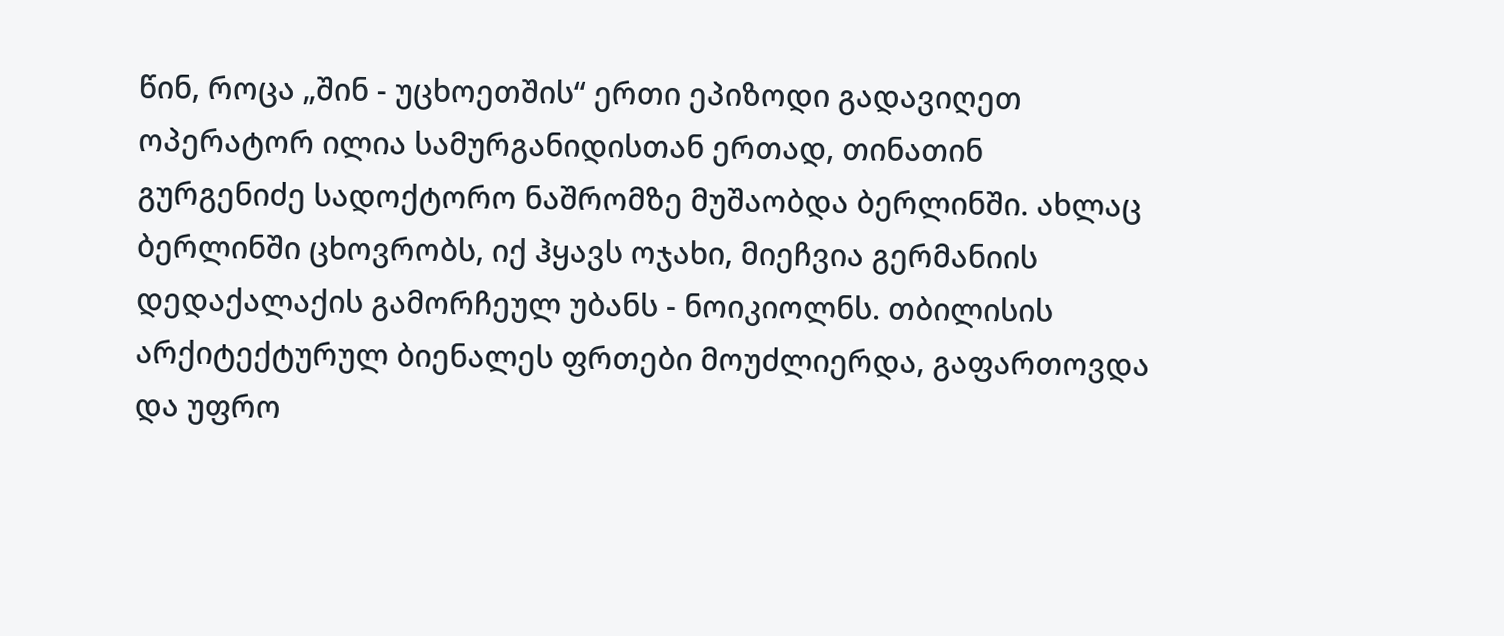წინ, როცა „შინ - უცხოეთშის“ ერთი ეპიზოდი გადავიღეთ ოპერატორ ილია სამურგანიდისთან ერთად, თინათინ გურგენიძე სადოქტორო ნაშრომზე მუშაობდა ბერლინში. ახლაც ბერლინში ცხოვრობს, იქ ჰყავს ოჯახი, მიეჩვია გერმანიის დედაქალაქის გამორჩეულ უბანს - ნოიკიოლნს. თბილისის არქიტექტურულ ბიენალეს ფრთები მოუძლიერდა, გაფართოვდა და უფრო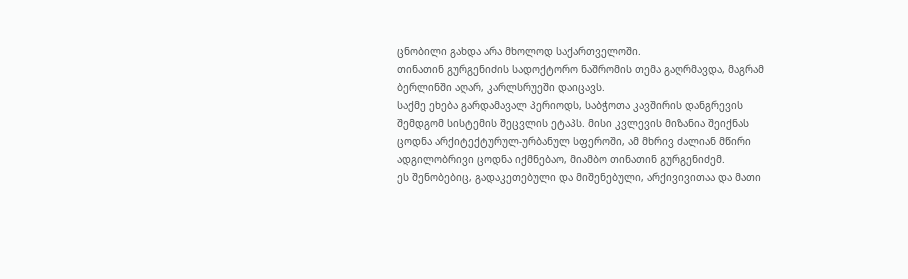ცნობილი გახდა არა მხოლოდ საქართველოში.
თინათინ გურგენიძის სადოქტორო ნაშრომის თემა გაღრმავდა, მაგრამ ბერლინში აღარ, კარლსრუეში დაიცავს.
საქმე ეხება გარდამავალ პერიოდს, საბჭოთა კავშირის დანგრევის შემდგომ სისტემის შეცვლის ეტაპს. მისი კვლევის მიზანია შეიქნას ცოდნა არქიტექტურულ-ურბანულ სფეროში, ამ მხრივ ძალიან მწირი ადგილობრივი ცოდნა იქმნებაო, მიამბო თინათინ გურგენიძემ.
ეს შენობებიც, გადაკეთებული და მიშენებული, არქივივითაა და მათი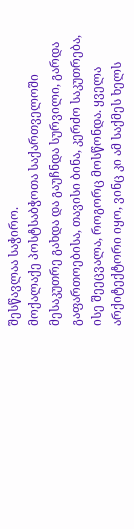შესწავლაა საჭირო.
მოქალაქე პოსტსაბჭოთა საქართველოში მესაკუთრე გახდა და გაუჩნდა სურვილი, გარდა გაფართოებისა, თავისი ბინა, კერძო საკუთრება, ისე შეეცვალა, როგორც მოსწონდა. ყველა არქიტექტორი იყო, ვინც კი ამ საქმეს ხელს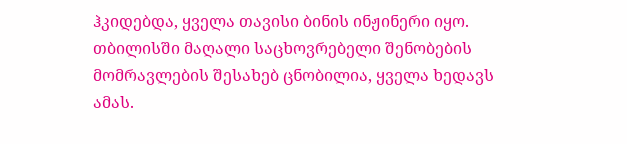ჰკიდებდა, ყველა თავისი ბინის ინჟინერი იყო.
თბილისში მაღალი საცხოვრებელი შენობების მომრავლების შესახებ ცნობილია, ყველა ხედავს ამას.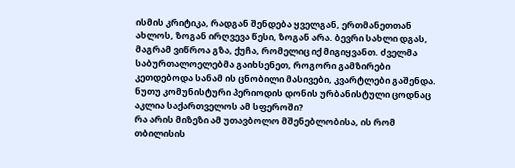ისმის კრიტიკა, რადგან შენდება ყველგან, ერთმანეთთან ახლოს, ზოგან ირღვევა წესი, ზოგან არა. ბევრი სახლი დგას, მაგრამ ვიწროა გზა, ქუჩა, რომელიც იქ მიგიყვანთ. ძველმა საბურთალოელებმა გაიხსენეთ, როგორი გამზირები კეთდებოდა სანამ ის ცნობილი მასივები, კვარტლები გაშენდა. ნუთუ კომუნისტური პერიოდის დონის ურბანისტული ცოდნაც აკლია საქართველოს ამ სფეროში?
რა არის მიზეზი ამ უთავბოლო მშენებლობისა, ის რომ თბილისის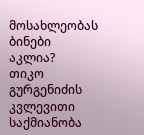მოსახლეობას ბინები აკლია?
თიკო გურგენიძის კვლევითი საქმიანობა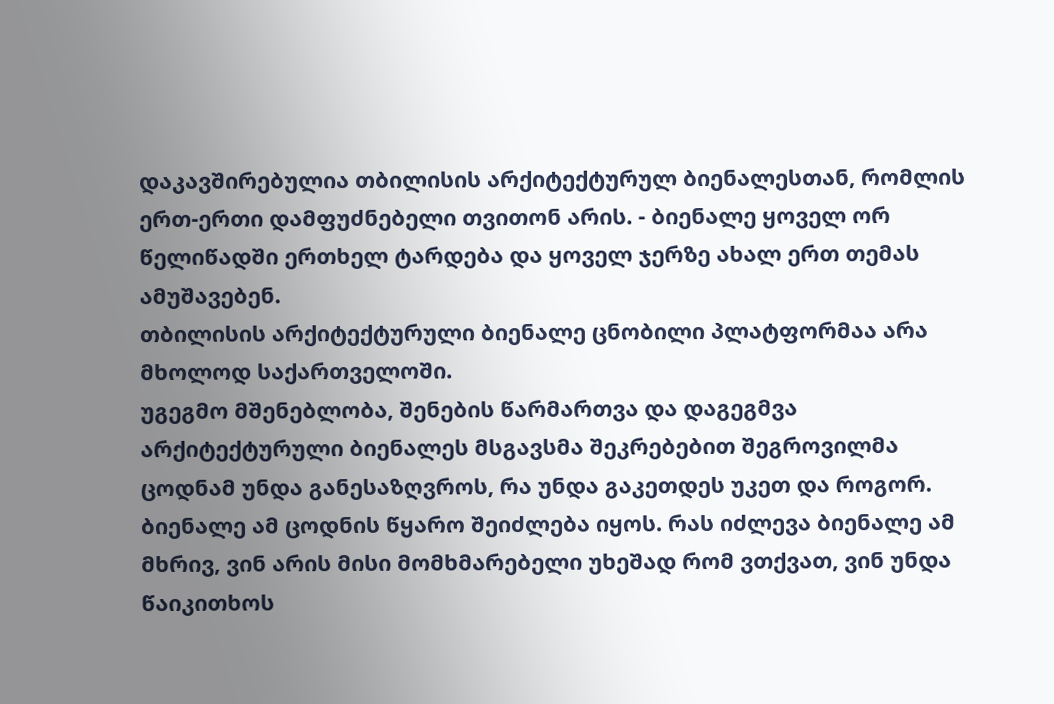დაკავშირებულია თბილისის არქიტექტურულ ბიენალესთან, რომლის ერთ-ერთი დამფუძნებელი თვითონ არის. - ბიენალე ყოველ ორ წელიწადში ერთხელ ტარდება და ყოველ ჯერზე ახალ ერთ თემას ამუშავებენ.
თბილისის არქიტექტურული ბიენალე ცნობილი პლატფორმაა არა მხოლოდ საქართველოში.
უგეგმო მშენებლობა, შენების წარმართვა და დაგეგმვა არქიტექტურული ბიენალეს მსგავსმა შეკრებებით შეგროვილმა ცოდნამ უნდა განესაზღვროს, რა უნდა გაკეთდეს უკეთ და როგორ.
ბიენალე ამ ცოდნის წყარო შეიძლება იყოს. რას იძლევა ბიენალე ამ მხრივ, ვინ არის მისი მომხმარებელი უხეშად რომ ვთქვათ, ვინ უნდა წაიკითხოს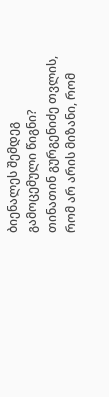ბიენალეს შემდეგ გამოცემული წიგნი?
თინათინ გურგენიძე თვლის, რომ არ არის მიზანი, რომ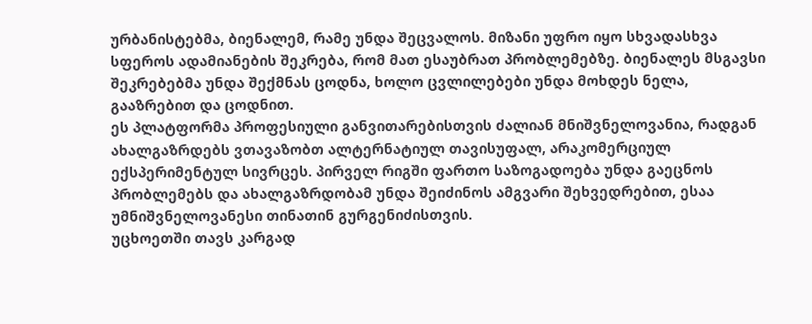ურბანისტებმა, ბიენალემ, რამე უნდა შეცვალოს. მიზანი უფრო იყო სხვადასხვა სფეროს ადამიანების შეკრება, რომ მათ ესაუბრათ პრობლემებზე. ბიენალეს მსგავსი შეკრებებმა უნდა შექმნას ცოდნა, ხოლო ცვლილებები უნდა მოხდეს ნელა, გააზრებით და ცოდნით.
ეს პლატფორმა პროფესიული განვითარებისთვის ძალიან მნიშვნელოვანია, რადგან ახალგაზრდებს ვთავაზობთ ალტერნატიულ თავისუფალ, არაკომერციულ ექსპერიმენტულ სივრცეს. პირველ რიგში ფართო საზოგადოება უნდა გაეცნოს პრობლემებს და ახალგაზრდობამ უნდა შეიძინოს ამგვარი შეხვედრებით, ესაა უმნიშვნელოვანესი თინათინ გურგენიძისთვის.
უცხოეთში თავს კარგად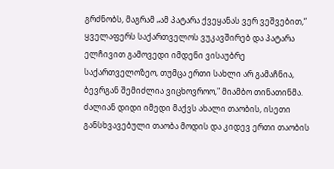გრძნობს, მაგრამ „ამ პატარა ქვეყანას ვერ ვეშვებით,“ ყველაფერს საქართველოს ვუკავშირებ და პატარა ელჩივით გამოვედი იმდენი ვისაუბრე საქართველოზეო, თუმცა ერთი სახლი არ გამაჩნია, ბევრგან შემიძლია ვიცხოვროო," მიამბო თინათინმა.
ძალიან დიდი იმედი მაქვს ახალი თაობის, ისეთი განსხვავებული თაობა მოდის და კიდევ ერთი თაობის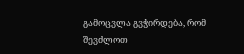გამოცვლა გვჭირდება, რომ შევძლოთ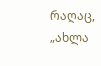რაღაც, „ახლა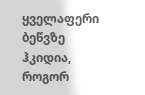ყველაფერი ბეწვზე ჰკიდია, როგორ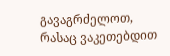გავაგრძელოთ, რასაც ვაკეთებდით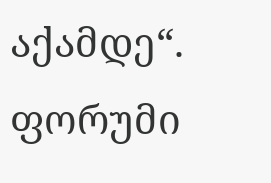აქამდე“.
ფორუმი